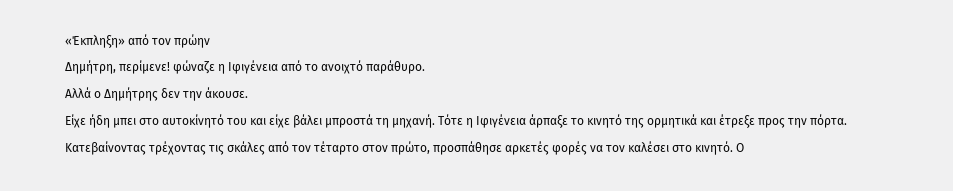«Έκπληξη» από τον πρώην
Δημήτρη, περίμενε! φώναζε η Ιφιγένεια από το ανοιχτό παράθυρο.
Αλλά ο Δημήτρης δεν την άκουσε.
Είχε ήδη μπει στο αυτοκίνητό του και είχε βάλει μπροστά τη μηχανή. Τότε η Ιφιγένεια άρπαξε το κινητό της ορμητικά και έτρεξε προς την πόρτα.
Κατεβαίνοντας τρέχοντας τις σκάλες από τον τέταρτο στον πρώτο, προσπάθησε αρκετές φορές να τον καλέσει στο κινητό. Ο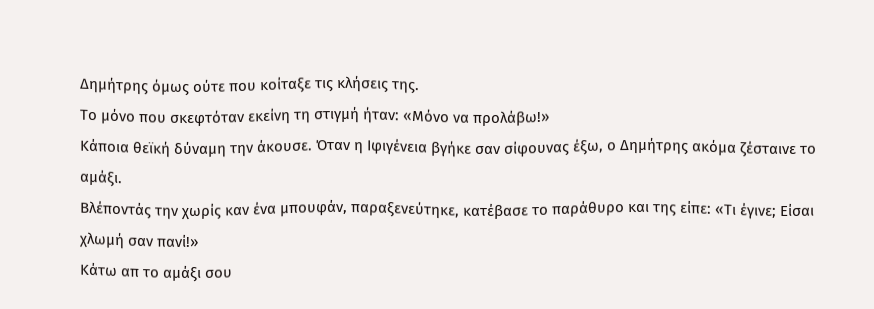Δημήτρης όμως ούτε που κοίταξε τις κλήσεις της.
Το μόνο που σκεφτόταν εκείνη τη στιγμή ήταν: «Μόνο να προλάβω!»
Κάποια θεϊκή δύναμη την άκουσε. Όταν η Ιφιγένεια βγήκε σαν σίφουνας έξω, ο Δημήτρης ακόμα ζέσταινε το αμάξι.
Βλέποντάς την χωρίς καν ένα μπουφάν, παραξενεύτηκε, κατέβασε το παράθυρο και της είπε: «Τι έγινε; Είσαι χλωμή σαν πανί!»
Κάτω απ το αμάξι σου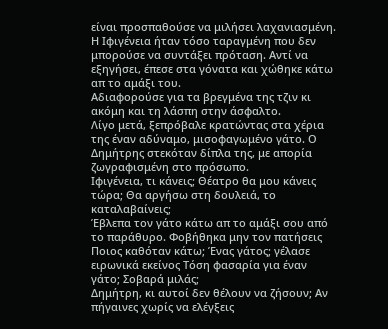είναι προσπαθούσε να μιλήσει λαχανιασμένη.
Η Ιφιγένεια ήταν τόσο ταραγμένη που δεν μπορούσε να συντάξει πρόταση. Αντί να εξηγήσει, έπεσε στα γόνατα και χώθηκε κάτω απ το αμάξι του.
Αδιαφορούσε για τα βρεγμένα της τζιν κι ακόμη και τη λάσπη στην άσφαλτο.
Λίγο μετά, ξεπρόβαλε κρατώντας στα χέρια της έναν αδύναμο, μισοφαγωμένο γάτο. Ο Δημήτρης στεκόταν δίπλα της, με απορία ζωγραφισμένη στο πρόσωπο.
Ιφιγένεια, τι κάνεις; Θέατρο θα μου κάνεις τώρα; Θα αργήσω στη δουλειά, το καταλαβαίνεις;
Έβλεπα τον γάτο κάτω απ το αμάξι σου από το παράθυρο. Φοβήθηκα μην τον πατήσεις
Ποιος καθόταν κάτω; Ένας γάτος; γέλασε ειρωνικά εκείνος Τόση φασαρία για έναν γάτο; Σοβαρά μιλάς;
Δημήτρη, κι αυτοί δεν θέλουν να ζήσουν; Αν πήγαινες χωρίς να ελέγξεις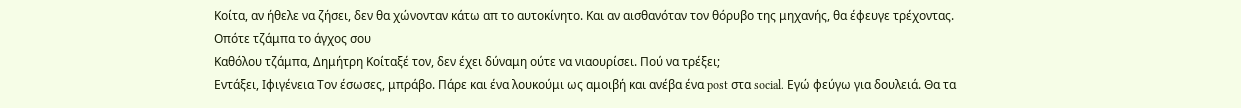Κοίτα, αν ήθελε να ζήσει, δεν θα χώνονταν κάτω απ το αυτοκίνητο. Και αν αισθανόταν τον θόρυβο της μηχανής, θα έφευγε τρέχοντας. Οπότε τζάμπα το άγχος σου
Καθόλου τζάμπα, Δημήτρη Κοίταξέ τον, δεν έχει δύναμη ούτε να νιαουρίσει. Πού να τρέξει;
Εντάξει, Ιφιγένεια Τον έσωσες, μπράβο. Πάρε και ένα λουκούμι ως αμοιβή και ανέβα ένα post στα social. Εγώ φεύγω για δουλειά. Θα τα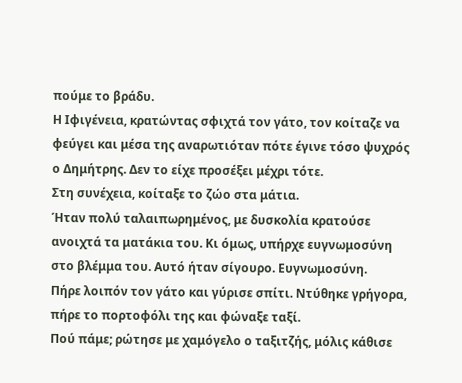πούμε το βράδυ.
Η Ιφιγένεια, κρατώντας σφιχτά τον γάτο, τον κοίταζε να φεύγει και μέσα της αναρωτιόταν πότε έγινε τόσο ψυχρός ο Δημήτρης. Δεν το είχε προσέξει μέχρι τότε.
Στη συνέχεια, κοίταξε το ζώο στα μάτια.
Ήταν πολύ ταλαιπωρημένος, με δυσκολία κρατούσε ανοιχτά τα ματάκια του. Κι όμως, υπήρχε ευγνωμοσύνη στο βλέμμα του. Αυτό ήταν σίγουρο. Ευγνωμοσύνη.
Πήρε λοιπόν τον γάτο και γύρισε σπίτι. Ντύθηκε γρήγορα, πήρε το πορτοφόλι της και φώναξε ταξί.
Πού πάμε; ρώτησε με χαμόγελο ο ταξιτζής, μόλις κάθισε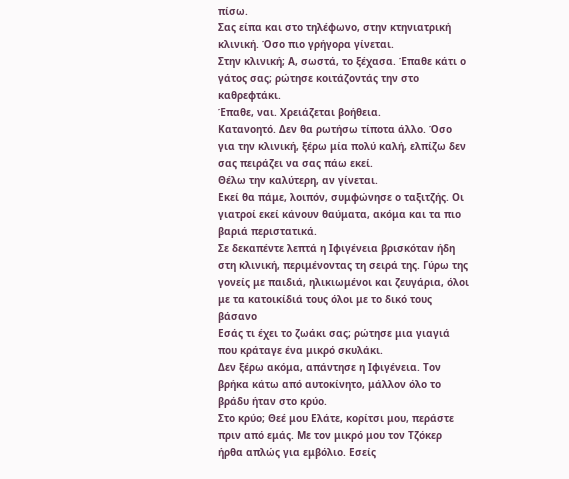πίσω.
Σας είπα και στο τηλέφωνο, στην κτηνιατρική κλινική. Όσο πιο γρήγορα γίνεται.
Στην κλινική; Α, σωστά, το ξέχασα. Έπαθε κάτι ο γάτος σας; ρώτησε κοιτάζοντάς την στο καθρεφτάκι.
Έπαθε, ναι. Χρειάζεται βοήθεια.
Κατανοητό. Δεν θα ρωτήσω τίποτα άλλο. Όσο για την κλινική, ξέρω μία πολύ καλή, ελπίζω δεν σας πειράζει να σας πάω εκεί.
Θέλω την καλύτερη, αν γίνεται.
Εκεί θα πάμε, λοιπόν, συμφώνησε ο ταξιτζής. Οι γιατροί εκεί κάνουν θαύματα, ακόμα και τα πιο βαριά περιστατικά.
Σε δεκαπέντε λεπτά η Ιφιγένεια βρισκόταν ήδη στη κλινική, περιμένοντας τη σειρά της. Γύρω της γονείς με παιδιά, ηλικιωμένοι και ζευγάρια, όλοι με τα κατοικίδιά τους όλοι με το δικό τους βάσανο
Εσάς τι έχει το ζωάκι σας; ρώτησε μια γιαγιά που κράταγε ένα μικρό σκυλάκι.
Δεν ξέρω ακόμα, απάντησε η Ιφιγένεια. Τον βρήκα κάτω από αυτοκίνητο, μάλλον όλο το βράδυ ήταν στο κρύο.
Στο κρύο; Θεέ μου Ελάτε, κορίτσι μου, περάστε πριν από εμάς. Με τον μικρό μου τον Τζόκερ ήρθα απλώς για εμβόλιο. Εσείς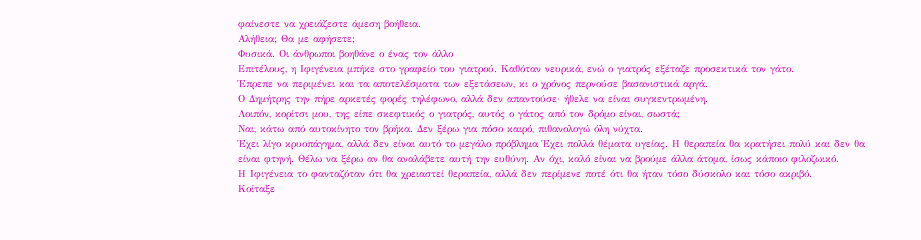φαίνεστε να χρειάζεστε άμεση βοήθεια.
Αλήθεια; Θα με αφήσετε;
Φυσικά. Οι άνθρωποι βοηθάνε ο ένας τον άλλο
Επιτέλους, η Ιφιγένεια μπήκε στο γραφείο του γιατρού. Καθόταν νευρικά, ενώ ο γιατρός εξέταζε προσεκτικά τον γάτο.
Έπρεπε να περιμένει και τα αποτελέσματα των εξετάσεων, κι ο χρόνος περνούσε βασανιστικά αργά.
Ο Δημήτρης την πήρε αρκετές φορές τηλέφωνο, αλλά δεν απαντούσε· ήθελε να είναι συγκεντρωμένη.
Λοιπόν, κορίτσι μου, της είπε σκεφτικός ο γιατρός, αυτός ο γάτος από τον δρόμο είναι, σωστά;
Ναι, κάτω από αυτοκίνητο τον βρήκα. Δεν ξέρω για πόσο καιρό, πιθανολογώ όλη νύχτα.
Έχει λίγο κρυοπάγημα, αλλά δεν είναι αυτό το μεγάλο πρόβλημα Έχει πολλά θέματα υγείας. Η θεραπεία θα κρατήσει πολύ και δεν θα είναι φτηνή. Θέλω να ξέρω αν θα αναλάβετε αυτή την ευθύνη. Αν όχι, καλό είναι να βρούμε άλλα άτομα, ίσως κάποιο φιλοζωικό.
Η Ιφιγένεια το φανταζόταν ότι θα χρειαστεί θεραπεία, αλλά δεν περίμενε ποτέ ότι θα ήταν τόσο δύσκολο και τόσο ακριβό.
Κοίταξε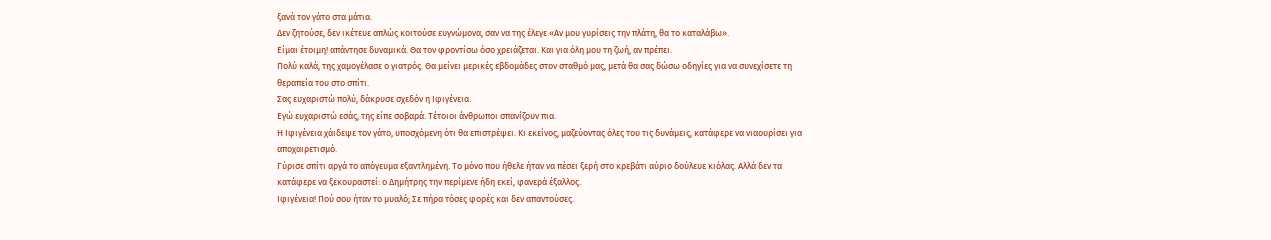ξανά τον γάτο στα μάτια.
Δεν ζητούσε, δεν ικέτευε απλώς κοιτούσε ευγνώμονα, σαν να της έλεγε «Αν μου γυρίσεις την πλάτη, θα το καταλάβω».
Είμαι έτοιμη! απάντησε δυναμικά. Θα τον φροντίσω όσο χρειάζεται. Και για όλη μου τη ζωή, αν πρέπει.
Πολύ καλά, της χαμογέλασε ο γιατρός. Θα μείνει μερικές εβδομάδες στον σταθμό μας, μετά θα σας δώσω οδηγίες για να συνεχίσετε τη θεραπεία του στο σπίτι.
Σας ευχαριστώ πολύ, δάκρυσε σχεδόν η Ιφιγένεια.
Εγώ ευχαριστώ εσάς, της είπε σοβαρά. Τέτοιοι άνθρωποι σπανίζουν πια.
Η Ιφιγένεια χάιδεψε τον γάτο, υποσχόμενη ότι θα επιστρέψει. Κι εκείνος, μαζεύοντας όλες του τις δυνάμεις, κατάφερε να νιαουρίσει για αποχαιρετισμό.
Γύρισε σπίτι αργά το απόγευμα εξαντλημένη. Το μόνο που ήθελε ήταν να πέσει ξερή στο κρεβάτι αύριο δούλευε κιόλας. Αλλά δεν τα κατάφερε να ξεκουραστεί: ο Δημήτρης την περίμενε ήδη εκεί, φανερά έξαλλος.
Ιφιγένεια! Πού σου ήταν το μυαλό; Σε πήρα τόσες φορές και δεν απαντούσες.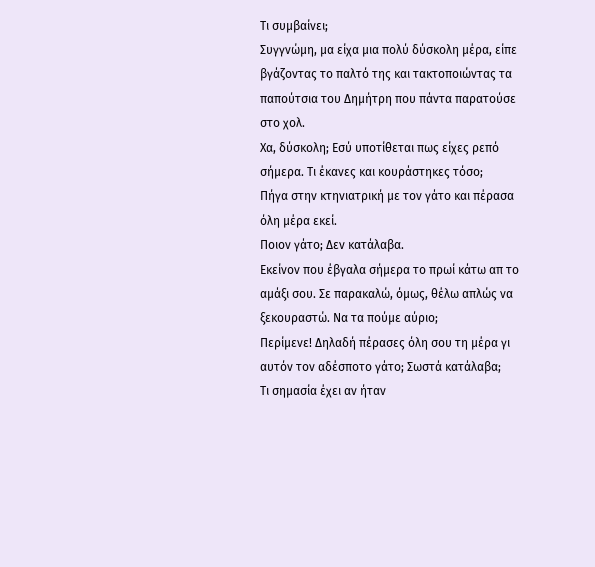Τι συμβαίνει;
Συγγνώμη, μα είχα μια πολύ δύσκολη μέρα, είπε βγάζοντας το παλτό της και τακτοποιώντας τα παπούτσια του Δημήτρη που πάντα παρατούσε στο χολ.
Χα, δύσκολη; Εσύ υποτίθεται πως είχες ρεπό σήμερα. Τι έκανες και κουράστηκες τόσο;
Πήγα στην κτηνιατρική με τον γάτο και πέρασα όλη μέρα εκεί.
Ποιον γάτο; Δεν κατάλαβα.
Εκείνον που έβγαλα σήμερα το πρωί κάτω απ το αμάξι σου. Σε παρακαλώ, όμως, θέλω απλώς να ξεκουραστώ. Να τα πούμε αύριο;
Περίμενε! Δηλαδή πέρασες όλη σου τη μέρα γι αυτόν τον αδέσποτο γάτο; Σωστά κατάλαβα;
Τι σημασία έχει αν ήταν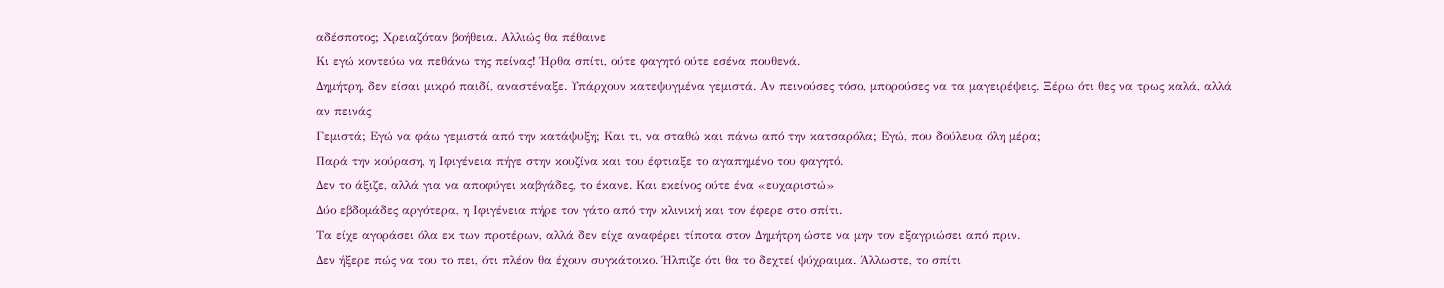αδέσποτος; Χρειαζόταν βοήθεια. Αλλιώς θα πέθαινε
Κι εγώ κοντεύω να πεθάνω της πείνας! Ήρθα σπίτι, ούτε φαγητό ούτε εσένα πουθενά.
Δημήτρη, δεν είσαι μικρό παιδί, αναστέναξε. Υπάρχουν κατεψυγμένα γεμιστά. Αν πεινούσες τόσο, μπορούσες να τα μαγειρέψεις. Ξέρω ότι θες να τρως καλά, αλλά αν πεινάς
Γεμιστά; Εγώ να φάω γεμιστά από την κατάψυξη; Και τι, να σταθώ και πάνω από την κατσαρόλα; Εγώ, που δούλευα όλη μέρα;
Παρά την κούραση, η Ιφιγένεια πήγε στην κουζίνα και του έφτιαξε το αγαπημένο του φαγητό.
Δεν το άξιζε, αλλά για να αποφύγει καβγάδες, το έκανε. Και εκείνος ούτε ένα «ευχαριστώ»
Δύο εβδομάδες αργότερα, η Ιφιγένεια πήρε τον γάτο από την κλινική και τον έφερε στο σπίτι.
Τα είχε αγοράσει όλα εκ των προτέρων, αλλά δεν είχε αναφέρει τίποτα στον Δημήτρη ώστε να μην τον εξαγριώσει από πριν.
Δεν ήξερε πώς να του το πει, ότι πλέον θα έχουν συγκάτοικο. Ήλπιζε ότι θα το δεχτεί ψύχραιμα. Άλλωστε, το σπίτι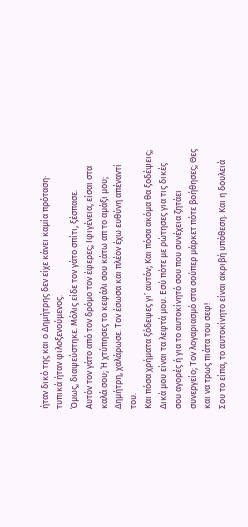ήταν δικό της και ο Δημήτρης δεν είχε κάνει καμία πρόταση· τυπικά ήταν φιλοξενούμενος.
Όμως, διαψεύστηκε. Μόλις είδε τον γάτο σπίτι, ξέσπασε.
Αυτόν τον γάτο από τον δρόμο τον έφερες; Ιφιγένεια, είσαι στα καλά σου; Ή χτύπησες το κεφάλι σου κάτω απ το αμάξι μου;
Δημήτρη, χαλάρωσε. Τον έσωσα και πλέον έχω ευθύνη απέναντί του.
Και πόσα χρήματα ξόδεψες γι’ αυτόν; Και πόσα ακόμα θα ξοδέψεις;
Δικά μου είναι τα λεφτά μου. Εσύ πότε με ρώτησες για τις δικές σου αγορές ή για το αυτοκίνητό σου που συνέχεια ζητάει συνεργείο; Τον λογαριασμό στα σούπερ μάρκετ πότε βοήθησες; Θες και να τρως πιάτα του σεφ!
Σου το είπα, το αυτοκίνητο είναι ακριβή υπόθεση. Και η δουλειά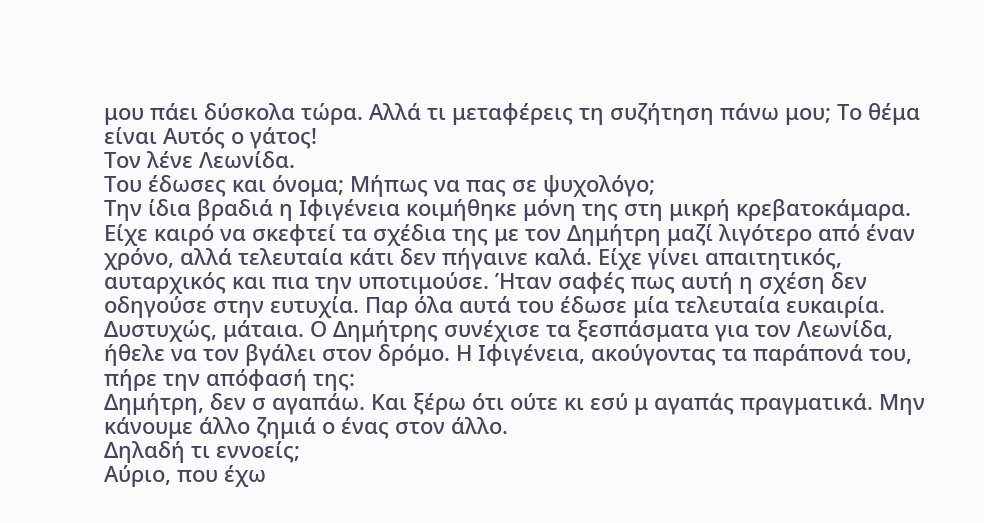μου πάει δύσκολα τώρα. Αλλά τι μεταφέρεις τη συζήτηση πάνω μου; Το θέμα είναι Αυτός ο γάτος!
Τον λένε Λεωνίδα.
Του έδωσες και όνομα; Μήπως να πας σε ψυχολόγο;
Την ίδια βραδιά η Ιφιγένεια κοιμήθηκε μόνη της στη μικρή κρεβατοκάμαρα. Είχε καιρό να σκεφτεί τα σχέδια της με τον Δημήτρη μαζί λιγότερο από έναν χρόνο, αλλά τελευταία κάτι δεν πήγαινε καλά. Είχε γίνει απαιτητικός, αυταρχικός και πια την υποτιμούσε. Ήταν σαφές πως αυτή η σχέση δεν οδηγούσε στην ευτυχία. Παρ όλα αυτά του έδωσε μία τελευταία ευκαιρία.
Δυστυχώς, μάταια. Ο Δημήτρης συνέχισε τα ξεσπάσματα για τον Λεωνίδα, ήθελε να τον βγάλει στον δρόμο. Η Ιφιγένεια, ακούγοντας τα παράπονά του, πήρε την απόφασή της:
Δημήτρη, δεν σ αγαπάω. Και ξέρω ότι ούτε κι εσύ μ αγαπάς πραγματικά. Μην κάνουμε άλλο ζημιά ο ένας στον άλλο.
Δηλαδή τι εννοείς;
Αύριο, που έχω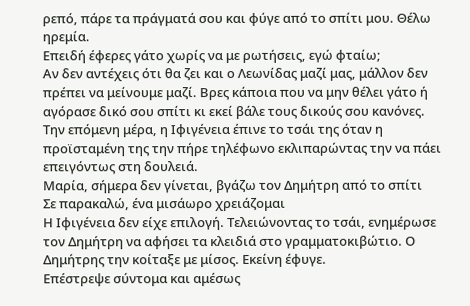ρεπό, πάρε τα πράγματά σου και φύγε από το σπίτι μου. Θέλω ηρεμία.
Επειδή έφερες γάτο χωρίς να με ρωτήσεις, εγώ φταίω;
Αν δεν αντέχεις ότι θα ζει και ο Λεωνίδας μαζί μας, μάλλον δεν πρέπει να μείνουμε μαζί. Βρες κάποια που να μην θέλει γάτο ή αγόρασε δικό σου σπίτι κι εκεί βάλε τους δικούς σου κανόνες.
Την επόμενη μέρα, η Ιφιγένεια έπινε το τσάι της όταν η προϊσταμένη της την πήρε τηλέφωνο εκλιπαρώντας την να πάει επειγόντως στη δουλειά.
Μαρία, σήμερα δεν γίνεται, βγάζω τον Δημήτρη από το σπίτι
Σε παρακαλώ, ένα μισάωρο χρειάζομαι
Η Ιφιγένεια δεν είχε επιλογή. Τελειώνοντας το τσάι, ενημέρωσε τον Δημήτρη να αφήσει τα κλειδιά στο γραμματοκιβώτιο. Ο Δημήτρης την κοίταξε με μίσος. Εκείνη έφυγε.
Επέστρεψε σύντομα και αμέσως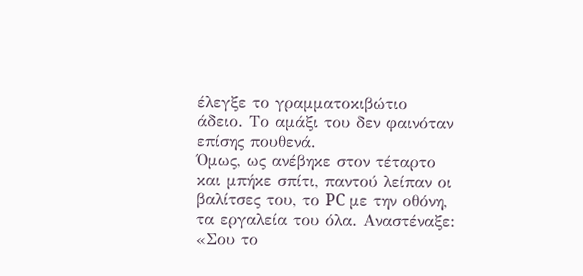έλεγξε το γραμματοκιβώτιο άδειο. Το αμάξι του δεν φαινόταν επίσης πουθενά.
Όμως, ως ανέβηκε στον τέταρτο και μπήκε σπίτι, παντού λείπαν οι βαλίτσες του, το PC με την οθόνη, τα εργαλεία του όλα. Αναστέναξε: «Σου το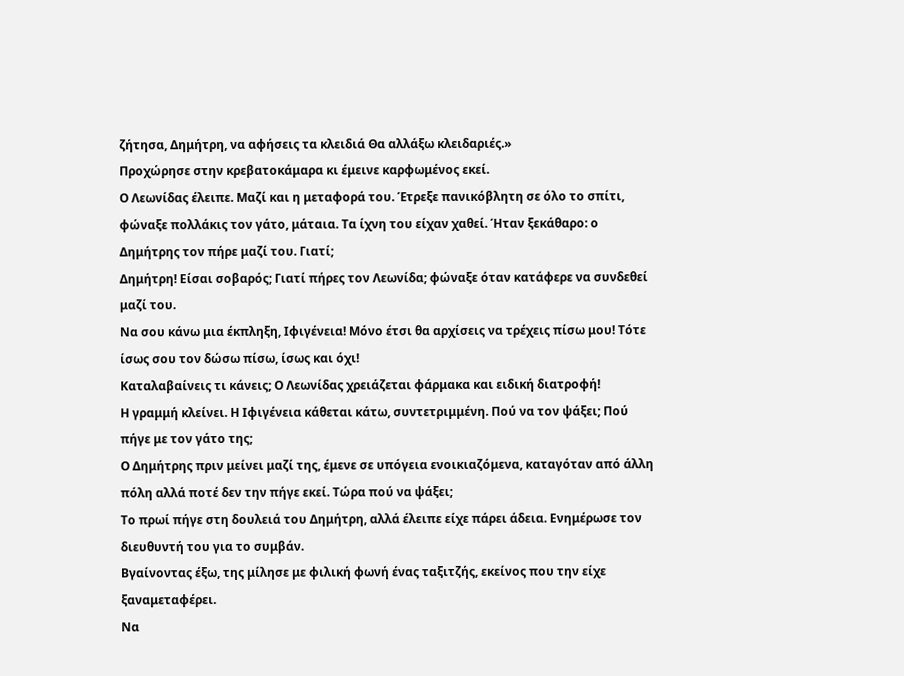ζήτησα, Δημήτρη, να αφήσεις τα κλειδιά Θα αλλάξω κλειδαριές.»
Προχώρησε στην κρεβατοκάμαρα κι έμεινε καρφωμένος εκεί.
Ο Λεωνίδας έλειπε. Μαζί και η μεταφορά του. Έτρεξε πανικόβλητη σε όλο το σπίτι, φώναξε πολλάκις τον γάτο, μάταια. Τα ίχνη του είχαν χαθεί. Ήταν ξεκάθαρο: ο Δημήτρης τον πήρε μαζί του. Γιατί;
Δημήτρη! Είσαι σοβαρός; Γιατί πήρες τον Λεωνίδα; φώναξε όταν κατάφερε να συνδεθεί μαζί του.
Να σου κάνω μια έκπληξη, Ιφιγένεια! Μόνο έτσι θα αρχίσεις να τρέχεις πίσω μου! Τότε ίσως σου τον δώσω πίσω, ίσως και όχι!
Καταλαβαίνεις τι κάνεις; Ο Λεωνίδας χρειάζεται φάρμακα και ειδική διατροφή!
Η γραμμή κλείνει. Η Ιφιγένεια κάθεται κάτω, συντετριμμένη. Πού να τον ψάξει; Πού πήγε με τον γάτο της;
Ο Δημήτρης πριν μείνει μαζί της, έμενε σε υπόγεια ενοικιαζόμενα, καταγόταν από άλλη πόλη αλλά ποτέ δεν την πήγε εκεί. Τώρα πού να ψάξει;
Το πρωί πήγε στη δουλειά του Δημήτρη, αλλά έλειπε είχε πάρει άδεια. Ενημέρωσε τον διευθυντή του για το συμβάν.
Βγαίνοντας έξω, της μίλησε με φιλική φωνή ένας ταξιτζής, εκείνος που την είχε ξαναμεταφέρει.
Να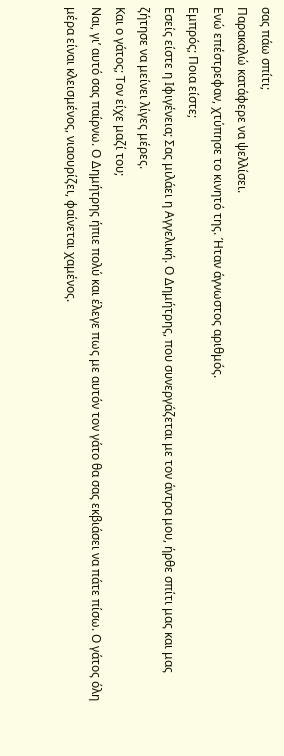σας πάω σπίτι;
Παρακαλώ κατάφερε να ψελλίσει.
Ενώ επέστρεφαν, χτύπησε το κινητό της. Ήταν άγνωστος αριθμός.
Εμπρός; Ποια είστε;
Εσείς είστε η Ιφιγένεια; Σας μιλάει η Αγγελική. Ο Δημήτρης, που συνεργάζεται με τον άντρα μου, ήρθε σπίτι μας και μας ζήτησε να μείνει λίγες μέρες.
Και ο γάτος; Τον είχε μαζί του;
Ναι, γι’ αυτό σας παίρνω. Ο Δημήτρης ήπιε πολύ και έλεγε πως με αυτόν τον γάτο θα σας εκβιάσει να πάτε πίσω. Ο γάτος όλη μέρα είναι κλεισμένος, νιαουρίζει, φαίνεται χαμένος.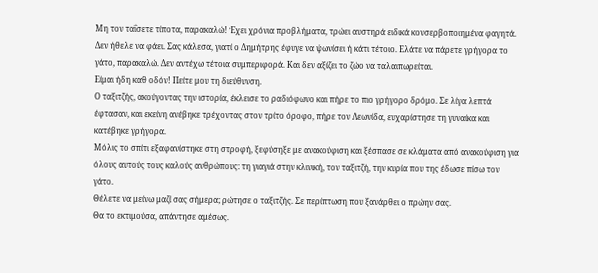Μη τον ταΐσετε τίποτα, παρακαλώ! Έχει χρόνια προβλήματα, τρώει αυστηρά ειδικά κονσερβοποιημένα φαγητά.
Δεν ήθελε να φάει. Σας κάλεσα, γιατί ο Δημήτρης έφυγε να ψωνίσει ή κάτι τέτοιο. Ελάτε να πάρετε γρήγορα το γάτο, παρακαλώ. Δεν αντέχω τέτοια συμπεριφορά. Και δεν αξίζει το ζώο να ταλαιπωρείται.
Είμαι ήδη καθ οδόν! Πείτε μου τη διεύθυνση.
Ο ταξιτζής, ακούγοντας την ιστορία, έκλεισε το ραδιόφωνο και πήρε το πιο γρήγορο δρόμο. Σε λίγα λεπτά έφτασαν, και εκείνη ανέβηκε τρέχοντας στον τρίτο όροφο, πήρε τον Λεωνίδα, ευχαρίστησε τη γυναίκα και κατέβηκε γρήγορα.
Μόλις το σπίτι εξαφανίστηκε στη στροφή, ξεφύσηξε με ανακούφιση και ξέσπασε σε κλάματα από ανακούφιση για όλους αυτούς τους καλούς ανθρώπους: τη γιαγιά στην κλινική, τον ταξιτζή, την κυρία που της έδωσε πίσω τον γάτο.
Θέλετε να μείνω μαζί σας σήμερα; ρώτησε ο ταξιτζής. Σε περίπτωση που ξανάρθει ο πρώην σας.
Θα το εκτιμούσα, απάντησε αμέσως.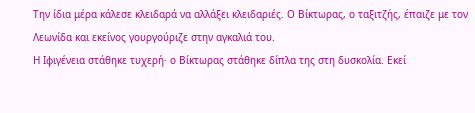Την ίδια μέρα κάλεσε κλειδαρά να αλλάξει κλειδαριές. Ο Βίκτωρας, ο ταξιτζής, έπαιζε με τον Λεωνίδα και εκείνος γουργούριζε στην αγκαλιά του.
Η Ιφιγένεια στάθηκε τυχερή· ο Βίκτωρας στάθηκε δίπλα της στη δυσκολία. Εκεί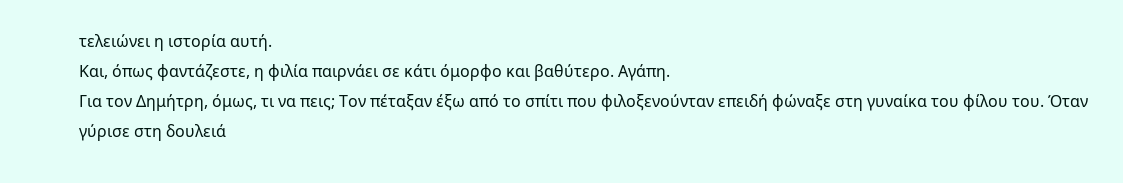τελειώνει η ιστορία αυτή.
Και, όπως φαντάζεστε, η φιλία παιρνάει σε κάτι όμορφο και βαθύτερο. Αγάπη.
Για τον Δημήτρη, όμως, τι να πεις; Τον πέταξαν έξω από το σπίτι που φιλοξενούνταν επειδή φώναξε στη γυναίκα του φίλου του. Όταν γύρισε στη δουλειά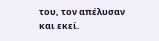του, τον απέλυσαν και εκεί.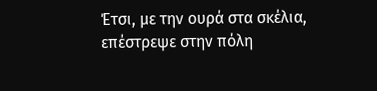Έτσι, με την ουρά στα σκέλια, επέστρεψε στην πόλη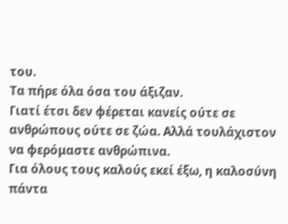του.
Τα πήρε όλα όσα του άξιζαν.
Γιατί έτσι δεν φέρεται κανείς ούτε σε ανθρώπους ούτε σε ζώα. Αλλά τουλάχιστον να φερόμαστε ανθρώπινα.
Για όλους τους καλούς εκεί έξω, η καλοσύνη πάντα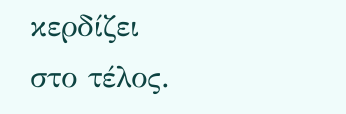κερδίζει στο τέλος.